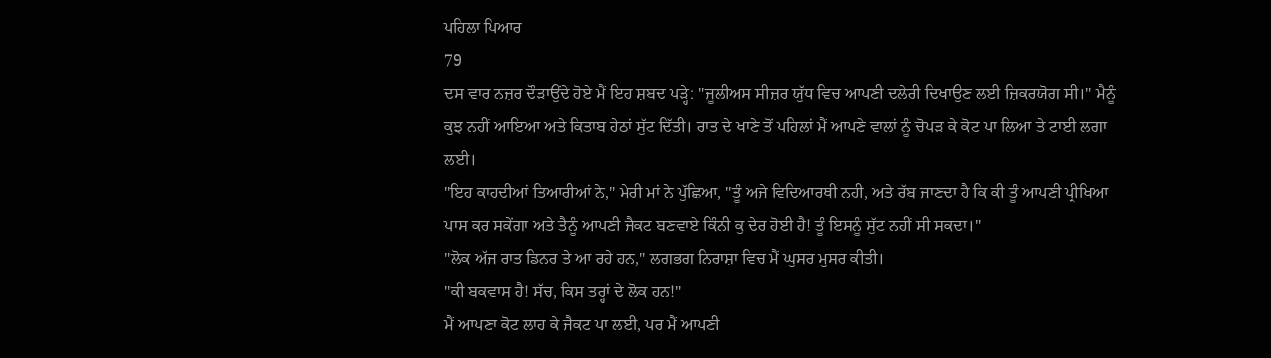ਪਹਿਲਾ ਪਿਆਰ
79
ਦਸ ਵਾਰ ਨਜ਼ਰ ਦੌੜਾਉਂਦੇ ਹੋਏ ਮੈਂ ਇਹ ਸ਼ਬਦ ਪੜ੍ਹੇ: "ਜੂਲੀਅਸ ਸੀਜ਼ਰ ਯੁੱਧ ਵਿਚ ਆਪਣੀ ਦਲੇਰੀ ਦਿਖਾਉਣ ਲਈ ਜ਼ਿਕਰਯੋਗ ਸੀ।" ਮੈਨੂੰ ਕੁਝ ਨਹੀਂ ਆਇਆ ਅਤੇ ਕਿਤਾਬ ਹੇਠਾਂ ਸੁੱਟ ਦਿੱਤੀ। ਰਾਤ ਦੇ ਖਾਣੇ ਤੋਂ ਪਹਿਲਾਂ ਮੈਂ ਆਪਣੇ ਵਾਲਾਂ ਨੂੰ ਚੋਪੜ ਕੇ ਕੋਟ ਪਾ ਲਿਆ ਤੇ ਟਾਈ ਲਗਾ ਲਈ।
"ਇਹ ਕਾਹਦੀਆਂ ਤਿਆਰੀਆਂ ਨੇ," ਮੇਰੀ ਮਾਂ ਨੇ ਪੁੱਛਿਆ, "ਤੂੰ ਅਜੇ ਵਿਦਿਆਰਥੀ ਨਹੀ, ਅਤੇ ਰੱਬ ਜਾਣਦਾ ਹੈ ਕਿ ਕੀ ਤੂੰ ਆਪਣੀ ਪ੍ਰੀਖਿਆ ਪਾਸ ਕਰ ਸਕੇਂਗਾ ਅਤੇ ਤੈਨੂੰ ਆਪਣੀ ਜੈਕਟ ਬਣਵਾਏ ਕਿੰਨੀ ਕੁ ਦੇਰ ਹੋਈ ਹੈ! ਤੂੰ ਇਸਨੂੰ ਸੁੱਟ ਨਹੀਂ ਸੀ ਸਕਦਾ।"
"ਲੋਕ ਅੱਜ ਰਾਤ ਡਿਨਰ ਤੇ ਆ ਰਹੇ ਹਨ," ਲਗਭਗ ਨਿਰਾਸ਼ਾ ਵਿਚ ਮੈਂ ਘੁਸਰ ਮੁਸਰ ਕੀਤੀ।
"ਕੀ ਬਕਵਾਸ ਹੈ! ਸੱਚ, ਕਿਸ ਤਰ੍ਹਾਂ ਦੇ ਲੋਕ ਹਨ!"
ਮੈਂ ਆਪਣਾ ਕੋਟ ਲਾਹ ਕੇ ਜੈਕਟ ਪਾ ਲਈ, ਪਰ ਮੈਂ ਆਪਣੀ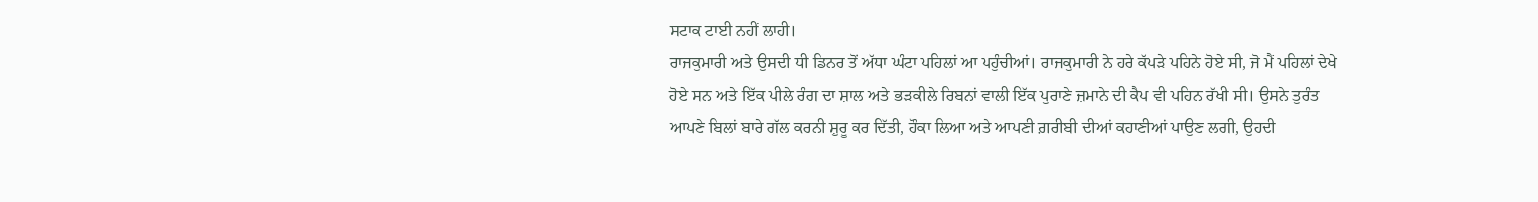ਸਟਾਕ ਟਾਈ ਨਹੀਂ ਲਾਹੀ।
ਰਾਜਕੁਮਾਰੀ ਅਤੇ ਉਸਦੀ ਧੀ ਡਿਨਰ ਤੋਂ ਅੱਧਾ ਘੰਟਾ ਪਹਿਲਾਂ ਆ ਪਹੁੰਚੀਆਂ। ਰਾਜਕੁਮਾਰੀ ਨੇ ਹਰੇ ਕੱਪੜੇ ਪਹਿਨੇ ਹੋਏ ਸੀ, ਜੋ ਮੈਂ ਪਹਿਲਾਂ ਦੇਖੇ ਹੋਏ ਸਨ ਅਤੇ ਇੱਕ ਪੀਲੇ ਰੰਗ ਦਾ ਸ਼ਾਲ ਅਤੇ ਭੜਕੀਲੇ ਰਿਬਨਾਂ ਵਾਲੀ ਇੱਕ ਪੁਰਾਣੇ ਜ਼ਮਾਨੇ ਦੀ ਕੈਪ ਵੀ ਪਹਿਨ ਰੱਖੀ ਸੀ। ਉਸਨੇ ਤੁਰੰਤ ਆਪਣੇ ਬਿਲਾਂ ਬਾਰੇ ਗੱਲ ਕਰਨੀ ਸ਼ੁਰੂ ਕਰ ਦਿੱਤੀ, ਹੌਕਾ ਲਿਆ ਅਤੇ ਆਪਣੀ ਗ਼ਰੀਬੀ ਦੀਆਂ ਕਹਾਣੀਆਂ ਪਾਉਣ ਲਗੀ, ਉਹਦੀ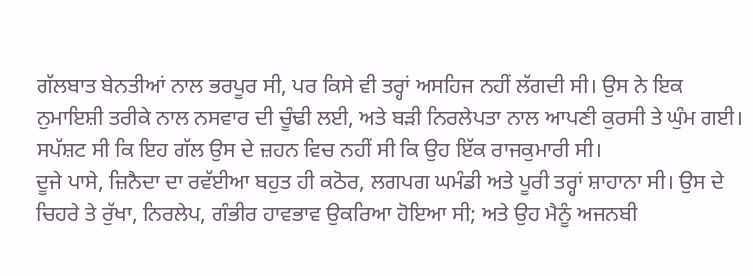ਗੱਲਬਾਤ ਬੇਨਤੀਆਂ ਨਾਲ ਭਰਪੂਰ ਸੀ, ਪਰ ਕਿਸੇ ਵੀ ਤਰ੍ਹਾਂ ਅਸਹਿਜ ਨਹੀਂ ਲੱਗਦੀ ਸੀ। ਉਸ ਨੇ ਇਕ ਨੁਮਾਇਸ਼ੀ ਤਰੀਕੇ ਨਾਲ ਨਸਵਾਰ ਦੀ ਚੂੰਢੀ ਲਈ, ਅਤੇ ਬੜੀ ਨਿਰਲੇਪਤਾ ਨਾਲ ਆਪਣੀ ਕੁਰਸੀ ਤੇ ਘੁੰਮ ਗਈ। ਸਪੱਸ਼ਟ ਸੀ ਕਿ ਇਹ ਗੱਲ ਉਸ ਦੇ ਜ਼ਹਨ ਵਿਚ ਨਹੀਂ ਸੀ ਕਿ ਉਹ ਇੱਕ ਰਾਜਕੁਮਾਰੀ ਸੀ।
ਦੂਜੇ ਪਾਸੇ, ਜ਼ਿਨੈਦਾ ਦਾ ਰਵੱਈਆ ਬਹੁਤ ਹੀ ਕਠੋਰ, ਲਗਪਗ ਘਮੰਡੀ ਅਤੇ ਪੂਰੀ ਤਰ੍ਹਾਂ ਸ਼ਾਹਾਨਾ ਸੀ। ਉਸ ਦੇ ਚਿਹਰੇ ਤੇ ਰੁੱਖਾ, ਨਿਰਲੇਪ, ਗੰਭੀਰ ਹਾਵਭਾਵ ਉਕਰਿਆ ਹੋਇਆ ਸੀ; ਅਤੇ ਉਹ ਮੈਨੂੰ ਅਜਨਬੀ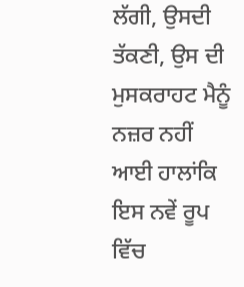ਲੱਗੀ, ਉਸਦੀ ਤੱਕਣੀ, ਉਸ ਦੀ ਮੁਸਕਰਾਹਟ ਮੈਨੂੰ ਨਜ਼ਰ ਨਹੀਂ ਆਈ ਹਾਲਾਂਕਿ ਇਸ ਨਵੇਂ ਰੂਪ ਵਿੱਚ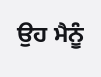ਉਹ ਮੈਨੂੰ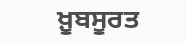ਖ਼ੂਬਸੂਰਤ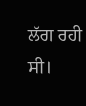ਲੱਗ ਰਹੀ ਸੀ।